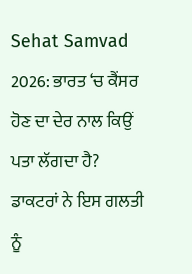Sehat Samvad 2026: ਭਾਰਤ ‘ਚ ਕੈਂਸਰ ਹੋਣ ਦਾ ਦੇਰ ਨਾਲ ਕਿਉਂ ਪਤਾ ਲੱਗਦਾ ਹੈ? ਡਾਕਟਰਾਂ ਨੇ ਇਸ ਗਲਤੀ ਨੂੰ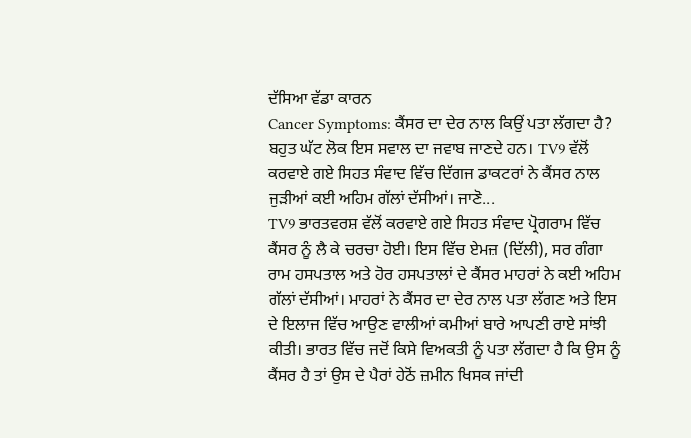ਦੱਸਿਆ ਵੱਡਾ ਕਾਰਨ
Cancer Symptoms: ਕੈਂਸਰ ਦਾ ਦੇਰ ਨਾਲ ਕਿਉਂ ਪਤਾ ਲੱਗਦਾ ਹੈ? ਬਹੁਤ ਘੱਟ ਲੋਕ ਇਸ ਸਵਾਲ ਦਾ ਜਵਾਬ ਜਾਣਦੇ ਹਨ। TV9 ਵੱਲੋਂ ਕਰਵਾਏ ਗਏ ਸਿਹਤ ਸੰਵਾਦ ਵਿੱਚ ਦਿੱਗਜ ਡਾਕਟਰਾਂ ਨੇ ਕੈਂਸਰ ਨਾਲ ਜੁੜੀਆਂ ਕਈ ਅਹਿਮ ਗੱਲਾਂ ਦੱਸੀਆਂ। ਜਾਣੋ...
TV9 ਭਾਰਤਵਰਸ਼ ਵੱਲੋਂ ਕਰਵਾਏ ਗਏ ਸਿਹਤ ਸੰਵਾਦ ਪ੍ਰੋਗਰਾਮ ਵਿੱਚ ਕੈਂਸਰ ਨੂੰ ਲੈ ਕੇ ਚਰਚਾ ਹੋਈ। ਇਸ ਵਿੱਚ ਏਮਜ਼ (ਦਿੱਲੀ), ਸਰ ਗੰਗਾ ਰਾਮ ਹਸਪਤਾਲ ਅਤੇ ਹੋਰ ਹਸਪਤਾਲਾਂ ਦੇ ਕੈਂਸਰ ਮਾਹਰਾਂ ਨੇ ਕਈ ਅਹਿਮ ਗੱਲਾਂ ਦੱਸੀਆਂ। ਮਾਹਰਾਂ ਨੇ ਕੈਂਸਰ ਦਾ ਦੇਰ ਨਾਲ ਪਤਾ ਲੱਗਣ ਅਤੇ ਇਸ ਦੇ ਇਲਾਜ ਵਿੱਚ ਆਉਣ ਵਾਲੀਆਂ ਕਮੀਆਂ ਬਾਰੇ ਆਪਣੀ ਰਾਏ ਸਾਂਝੀ ਕੀਤੀ। ਭਾਰਤ ਵਿੱਚ ਜਦੋਂ ਕਿਸੇ ਵਿਅਕਤੀ ਨੂੰ ਪਤਾ ਲੱਗਦਾ ਹੈ ਕਿ ਉਸ ਨੂੰ ਕੈਂਸਰ ਹੈ ਤਾਂ ਉਸ ਦੇ ਪੈਰਾਂ ਹੇਠੋਂ ਜ਼ਮੀਨ ਖਿਸਕ ਜਾਂਦੀ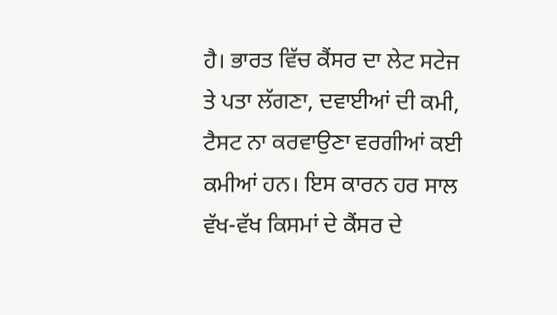ਹੈ। ਭਾਰਤ ਵਿੱਚ ਕੈਂਸਰ ਦਾ ਲੇਟ ਸਟੇਜ ਤੇ ਪਤਾ ਲੱਗਣਾ, ਦਵਾਈਆਂ ਦੀ ਕਮੀ, ਟੈਸਟ ਨਾ ਕਰਵਾਉਣਾ ਵਰਗੀਆਂ ਕਈ ਕਮੀਆਂ ਹਨ। ਇਸ ਕਾਰਨ ਹਰ ਸਾਲ ਵੱਖ-ਵੱਖ ਕਿਸਮਾਂ ਦੇ ਕੈਂਸਰ ਦੇ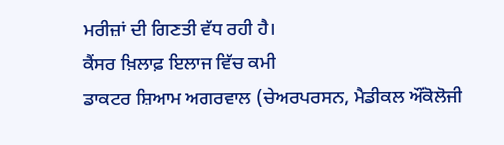ਮਰੀਜ਼ਾਂ ਦੀ ਗਿਣਤੀ ਵੱਧ ਰਹੀ ਹੈ।
ਕੈਂਸਰ ਖ਼ਿਲਾਫ਼ ਇਲਾਜ ਵਿੱਚ ਕਮੀ
ਡਾਕਟਰ ਸ਼ਿਆਮ ਅਗਰਵਾਲ (ਚੇਅਰਪਰਸਨ, ਮੈਡੀਕਲ ਔਂਕੋਲੋਜੀ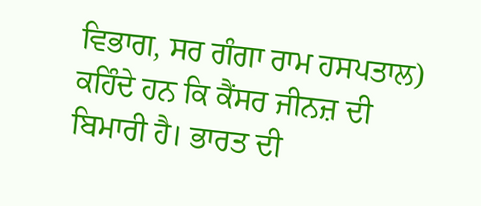ਵਿਭਾਗ, ਸਰ ਗੰਗਾ ਰਾਮ ਹਸਪਤਾਲ) ਕਹਿੰਦੇ ਹਨ ਕਿ ਕੈਂਸਰ ਜੀਨਜ਼ ਦੀ ਬਿਮਾਰੀ ਹੈ। ਭਾਰਤ ਦੀ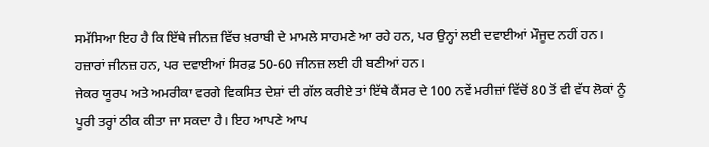ਸਮੱਸਿਆ ਇਹ ਹੈ ਕਿ ਇੱਥੇ ਜੀਨਜ਼ ਵਿੱਚ ਖ਼ਰਾਬੀ ਦੇ ਮਾਮਲੇ ਸਾਹਮਣੇ ਆ ਰਹੇ ਹਨ, ਪਰ ਉਨ੍ਹਾਂ ਲਈ ਦਵਾਈਆਂ ਮੌਜੂਦ ਨਹੀਂ ਹਨ। ਹਜ਼ਾਰਾਂ ਜੀਨਜ਼ ਹਨ, ਪਰ ਦਵਾਈਆਂ ਸਿਰਫ਼ 50-60 ਜੀਨਜ਼ ਲਈ ਹੀ ਬਣੀਆਂ ਹਨ।
ਜੇਕਰ ਯੂਰਪ ਅਤੇ ਅਮਰੀਕਾ ਵਰਗੇ ਵਿਕਸਿਤ ਦੇਸ਼ਾਂ ਦੀ ਗੱਲ ਕਰੀਏ ਤਾਂ ਇੱਥੇ ਕੈਂਸਰ ਦੇ 100 ਨਵੇਂ ਮਰੀਜ਼ਾਂ ਵਿੱਚੋਂ 80 ਤੋਂ ਵੀ ਵੱਧ ਲੋਕਾਂ ਨੂੰ ਪੂਰੀ ਤਰ੍ਹਾਂ ਠੀਕ ਕੀਤਾ ਜਾ ਸਕਦਾ ਹੈ। ਇਹ ਆਪਣੇ ਆਪ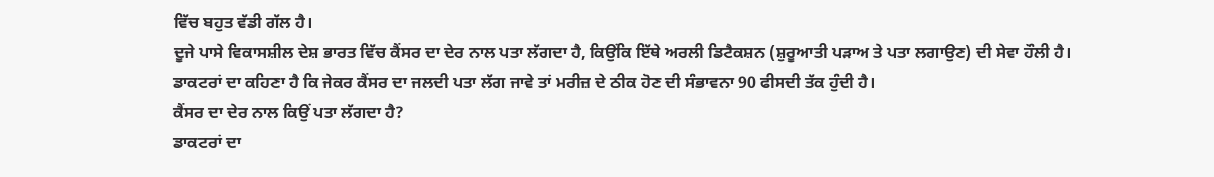ਵਿੱਚ ਬਹੁਤ ਵੱਡੀ ਗੱਲ ਹੈ।
ਦੂਜੇ ਪਾਸੇ ਵਿਕਾਸਸ਼ੀਲ ਦੇਸ਼ ਭਾਰਤ ਵਿੱਚ ਕੈਂਸਰ ਦਾ ਦੇਰ ਨਾਲ ਪਤਾ ਲੱਗਦਾ ਹੈ, ਕਿਉਂਕਿ ਇੱਥੇ ਅਰਲੀ ਡਿਟੈਕਸ਼ਨ (ਸ਼ੁਰੂਆਤੀ ਪੜਾਅ ਤੇ ਪਤਾ ਲਗਾਉਣ) ਦੀ ਸੇਵਾ ਹੌਲੀ ਹੈ। ਡਾਕਟਰਾਂ ਦਾ ਕਹਿਣਾ ਹੈ ਕਿ ਜੇਕਰ ਕੈਂਸਰ ਦਾ ਜਲਦੀ ਪਤਾ ਲੱਗ ਜਾਵੇ ਤਾਂ ਮਰੀਜ਼ ਦੇ ਠੀਕ ਹੋਣ ਦੀ ਸੰਭਾਵਨਾ 90 ਫੀਸਦੀ ਤੱਕ ਹੁੰਦੀ ਹੈ।
ਕੈਂਸਰ ਦਾ ਦੇਰ ਨਾਲ ਕਿਉਂ ਪਤਾ ਲੱਗਦਾ ਹੈ?
ਡਾਕਟਰਾਂ ਦਾ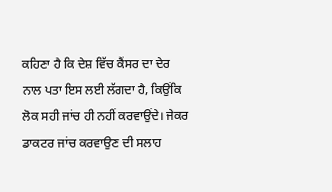ਕਹਿਣਾ ਹੈ ਕਿ ਦੇਸ਼ ਵਿੱਚ ਕੈਂਸਰ ਦਾ ਦੇਰ ਨਾਲ ਪਤਾ ਇਸ ਲਈ ਲੱਗਦਾ ਹੈ, ਕਿਉਂਕਿ ਲੋਕ ਸਹੀ ਜਾਂਚ ਹੀ ਨਹੀਂ ਕਰਵਾਉਂਦੇ। ਜੇਕਰ ਡਾਕਟਰ ਜਾਂਚ ਕਰਵਾਉਣ ਦੀ ਸਲਾਹ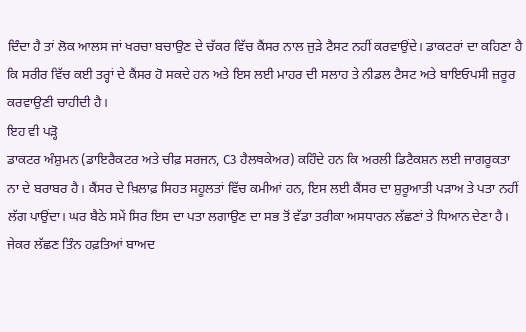ਦਿੰਦਾ ਹੈ ਤਾਂ ਲੋਕ ਆਲਸ ਜਾਂ ਖਰਚਾ ਬਚਾਉਣ ਦੇ ਚੱਕਰ ਵਿੱਚ ਕੈਂਸਰ ਨਾਲ ਜੁੜੇ ਟੈਸਟ ਨਹੀਂ ਕਰਵਾਉਂਦੇ। ਡਾਕਟਰਾਂ ਦਾ ਕਹਿਣਾ ਹੈ ਕਿ ਸਰੀਰ ਵਿੱਚ ਕਈ ਤਰ੍ਹਾਂ ਦੇ ਕੈਂਸਰ ਹੋ ਸਕਦੇ ਹਨ ਅਤੇ ਇਸ ਲਈ ਮਾਹਰ ਦੀ ਸਲਾਹ ਤੇ ਨੀਡਲ ਟੈਸਟ ਅਤੇ ਬਾਇਓਪਸੀ ਜ਼ਰੂਰ ਕਰਵਾਉਣੀ ਚਾਹੀਦੀ ਹੈ।
ਇਹ ਵੀ ਪੜ੍ਹੋ
ਡਾਕਟਰ ਅੰਸ਼ੁਮਨ (ਡਾਇਰੈਕਟਰ ਅਤੇ ਚੀਫ਼ ਸਰਜਨ, C3 ਹੈਲਥਕੇਅਰ) ਕਹਿੰਦੇ ਹਨ ਕਿ ਅਰਲੀ ਡਿਟੈਕਸ਼ਨ ਲਈ ਜਾਗਰੂਕਤਾ ਨਾ ਦੇ ਬਰਾਬਰ ਹੈ। ਕੈਂਸਰ ਦੇ ਖ਼ਿਲਾਫ਼ ਸਿਹਤ ਸਹੂਲਤਾਂ ਵਿੱਚ ਕਮੀਆਂ ਹਨ, ਇਸ ਲਈ ਕੈਂਸਰ ਦਾ ਸ਼ੁਰੂਆਤੀ ਪੜਾਅ ਤੇ ਪਤਾ ਨਹੀਂ ਲੱਗ ਪਾਉਂਦਾ। ਘਰ ਬੈਠੇ ਸਮੇਂ ਸਿਰ ਇਸ ਦਾ ਪਤਾ ਲਗਾਉਣ ਦਾ ਸਭ ਤੋਂ ਵੱਡਾ ਤਰੀਕਾ ਅਸਧਾਰਨ ਲੱਛਣਾਂ ਤੇ ਧਿਆਨ ਦੇਣਾ ਹੈ। ਜੇਕਰ ਲੱਛਣ ਤਿੰਨ ਹਫ਼ਤਿਆਂ ਬਾਅਦ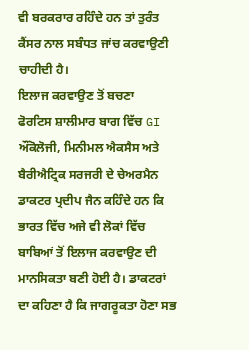ਵੀ ਬਰਕਰਾਰ ਰਹਿੰਦੇ ਹਨ ਤਾਂ ਤੁਰੰਤ ਕੈਂਸਰ ਨਾਲ ਸਬੰਧਤ ਜਾਂਚ ਕਰਵਾਉਣੀ ਚਾਹੀਦੀ ਹੈ।
ਇਲਾਜ ਕਰਵਾਉਣ ਤੋਂ ਬਚਣਾ
ਫੋਰਟਿਸ ਸ਼ਾਲੀਮਾਰ ਬਾਗ ਵਿੱਚ GI ਔਂਕੋਲੋਜੀ, ਮਿਨੀਮਲ ਐਕਸੈਸ ਅਤੇ ਬੈਰੀਐਟ੍ਰਿਕ ਸਰਜਰੀ ਦੇ ਚੇਅਰਮੈਨ ਡਾਕਟਰ ਪ੍ਰਦੀਪ ਜੈਨ ਕਹਿੰਦੇ ਹਨ ਕਿ ਭਾਰਤ ਵਿੱਚ ਅਜੇ ਵੀ ਲੋਕਾਂ ਵਿੱਚ ਬਾਬਿਆਂ ਤੋਂ ਇਲਾਜ ਕਰਵਾਉਣ ਦੀ ਮਾਨਸਿਕਤਾ ਬਣੀ ਹੋਈ ਹੈ। ਡਾਕਟਰਾਂ ਦਾ ਕਹਿਣਾ ਹੈ ਕਿ ਜਾਗਰੂਕਤਾ ਹੋਣਾ ਸਭ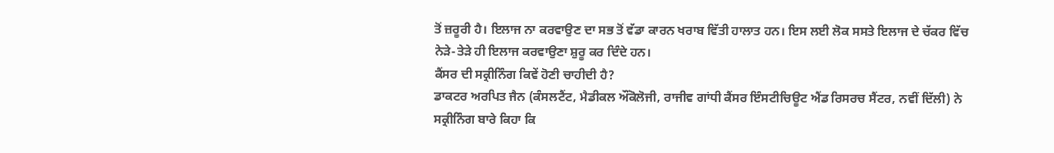ਤੋਂ ਜ਼ਰੂਰੀ ਹੈ। ਇਲਾਜ ਨਾ ਕਰਵਾਉਣ ਦਾ ਸਭ ਤੋਂ ਵੱਡਾ ਕਾਰਨ ਖਰਾਬ ਵਿੱਤੀ ਹਾਲਾਤ ਹਨ। ਇਸ ਲਈ ਲੋਕ ਸਸਤੇ ਇਲਾਜ ਦੇ ਚੱਕਰ ਵਿੱਚ ਨੇੜੇ-ਤੇੜੇ ਹੀ ਇਲਾਜ ਕਰਵਾਉਣਾ ਸ਼ੁਰੂ ਕਰ ਦਿੰਦੇ ਹਨ।
ਕੈਂਸਰ ਦੀ ਸਕ੍ਰੀਨਿੰਗ ਕਿਵੇਂ ਹੋਣੀ ਚਾਹੀਦੀ ਹੈ?
ਡਾਕਟਰ ਅਰਪਿਤ ਜੈਨ (ਕੰਸਲਟੈਂਟ, ਮੈਡੀਕਲ ਔਂਕੋਲੋਜੀ, ਰਾਜੀਵ ਗਾਂਧੀ ਕੈਂਸਰ ਇੰਸਟੀਚਿਊਟ ਐਂਡ ਰਿਸਰਚ ਸੈਂਟਰ, ਨਵੀਂ ਦਿੱਲੀ) ਨੇ ਸਕ੍ਰੀਨਿੰਗ ਬਾਰੇ ਕਿਹਾ ਕਿ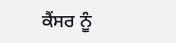ਕੈਂਸਰ ਨੂੰ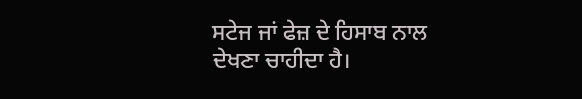ਸਟੇਜ ਜਾਂ ਫੇਜ਼ ਦੇ ਹਿਸਾਬ ਨਾਲ ਦੇਖਣਾ ਚਾਹੀਦਾ ਹੈ।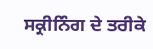ਸਕ੍ਰੀਨਿੰਗ ਦੇ ਤਰੀਕੇ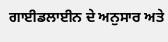ਗਾਈਡਲਾਈਨ ਦੇ ਅਨੁਸਾਰ ਅਤੇ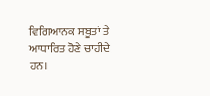ਵਿਗਿਆਨਕ ਸਬੂਤਾਂ ਤੇ ਆਧਾਰਿਤ ਹੋਣੇ ਚਾਹੀਦੇ ਹਨ।